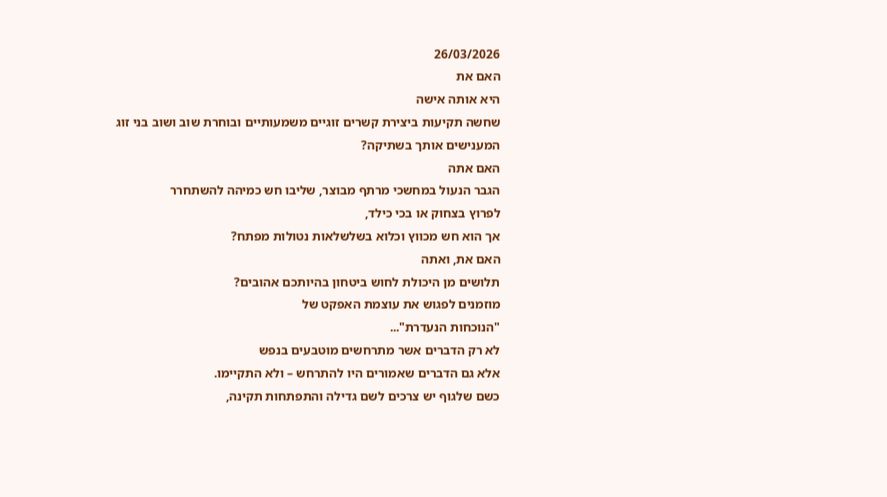26/03/2026
האם את
היא אותה אישה
שחשה תקיעות ביצירת קשרים זוגיים משמעותיים ובוחרת שוב ושוב בני זוג המענישים אותך בשתיקה?
האם אתה
הגבר הנעול במחשכי מרתף מבוצר, שליבו חש כמיהה להשתחרר
לפרוץ בצחוק או בכי כילד,
אך הוא חש מכווץ וכלוא בשלשלאות נטולות מפתח?
האם את, ואתה
תלושים מן היכולת לחוש ביטחון בהיותכם אהובים?
מוזמנים לפגוש את עוצמת האפקט של
"הנוכחות הנעדרת"...
לא רק הדברים אשר מתרחשים מוטבעים בנפש
אלא גם הדברים שאמורים היו להתרחש – ולא התקיימו.
כשם שלגוף יש צרכים לשם גדילה והתפתחות תקינה,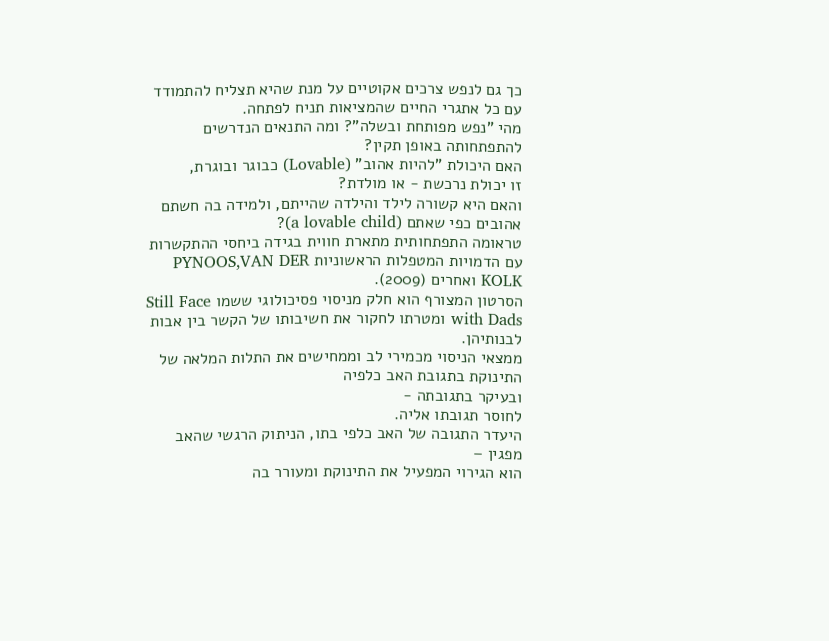כך גם לנפש צרכים אקוטיים על מנת שהיא תצליח להתמודד עם כל אתגרי החיים שהמציאות תניח לפתחה.
מהי "נפש מפותחת ובשלה"? ומה התנאים הנדרשים להתפתחותה באופן תקין?
האם היכולת "להיות אהוב" (Lovable) כבוגר ובוגרת,
זו יכולת נרכשת - או מולדת?
והאם היא קשורה לילד והילדה שהייתם, ולמידה בה חשתם אהובים כפי שאתם (a lovable child)?
טראומה התפתחותית מתארת חווית בגידה ביחסי ההתקשרות עם הדמויות המטפלות הראשוניות PYNOOS,VAN DER KOLK ואחרים (2009).
הסרטון המצורף הוא חלק מניסוי פסיכולוגי ששמו Still Face with Dads ומטרתו לחקור את חשיבותו של הקשר בין אבות לבנותיהן.
ממצאי הניסוי מכמירי לב וממחישים את התלות המלאה של התינוקת בתגובת האב כלפיה
ובעיקר בתגובתה -
לחוסר תגובתו אליה.
היעדר התגובה של האב כלפי בתו, הניתוק הרגשי שהאב מפגין –
הוא הגירוי המפעיל את התינוקת ומעורר בה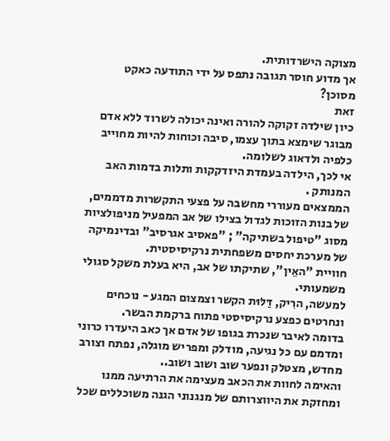מצוקה הישרדותית.
אך מדוע חוסר תגובה נתפס על ידי התודעה כאקט מסוכן?
זאת
כיון שילדה זקוקה להורה ואינה יכולה לשרוד ללא אדם מבוגר שימצא בתוך עצמו, סיבה וכוחות להיות מחוייב כלפיה ולדאוג לשלומה.
אי לכך, הילדה בעמדת היזדקקות ותלות בדמות האב המנותק .
הממצאים מעוררי מחשבה על פצעי התקשרות מדממים, של בנות הזוכות לגדול בצילו של אב המפעיל מניפולציות מסוג "טיפול בשתיקה" ; "פאסיב אגרסיב" ובדינמיקה של מערכת יחסים משפחתית נרקיסיסטית.
חוויית "האֵין", שתיקתו של אב, היא בעלת משקל סגולי משמעותי.
למעשה, הרִיק, דַּלּוּת הקשר וצמצום המגע - נוכחים ונחרטים כפצע נרקיסיסטי פתוח ברקמת הבשר.
בדומה לאיבר שנכרת בגופו של אדם אך כאב היעדרו כרוני ומדמם עם כל נגיעה, מודלק ומפריש מוגלה, נפתח וצורב מחדש, מצטלק ונפער שוב ושוב ושוב..
והאימה לחוות את הכאב מעצימה את הרתיעה ממנו ומחזקת את היווצרותם של מנגנוני הגנה משוכללים שכל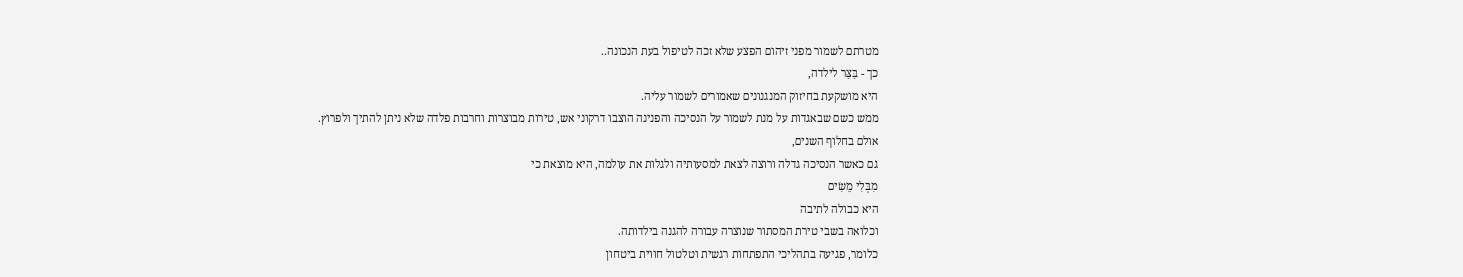מטרתם לשמור מפני זיהום הפצע שלא זכה לטיפול בעת הנכונה..
כך - בַּצַּר לילדה,
היא מושקעת בחיזוק המנגנונים שאמורים לשמור עליה.
ממש כשם שבאגדות על מנת לשמור על הנסיכה והפנינה הוצבו דרקוני אש, טירות מבוצרות וחרבות פלדה שלא ניתן להתיך ולפרוץ.
אולם בחלוף השנים,
גם כאשר הנסיכה גדלה ורוצה לצאת למסעותיה ולגלות את עולמה, היא מוצאת כי
מִבְּלִי מֵשִׂים
היא כבולה לתיבה
וכלואה בשבי טירת המסתור שנוצרה עבורה להגנה בילדותה.
כלומר, פגיעה בתהליכי התפתחות רגשית וטלטול חווית ביטחון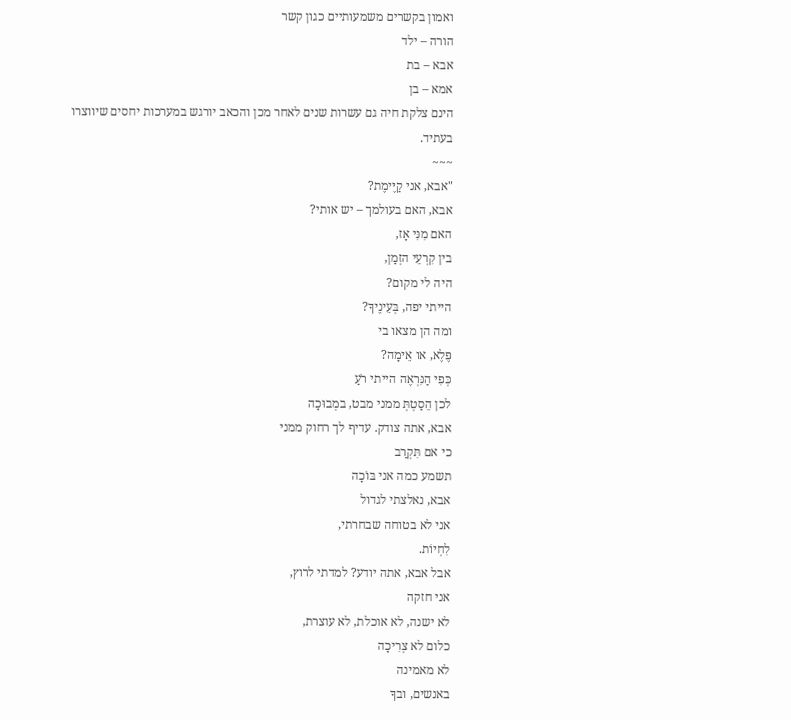ואמון בקשרים משמעותיים כגון קשר
הורה – ילד
אבא – בת
אמא – בן
הינם צלקת חיה גם עשרות שנים לאחר מכן והכאב יורגש במערכות יחסים שיווצרו בעתיד.
~~~
"אבא, אני קַיֶּימֶת?
אבא, האם בעולמך – יש אותי?
האם מִנִּי אָז,
בין קִרְעֵי הזְמַן,
היה לי מקום?
הייתי יפה, בְּעֵינֶיךָ?
ומה הן מצאו בי
פֶּלֶא, או אֵימָה?
כְּפִי הַנִּרְאֶה הייתי רֹעַ
לכן הֵסַטְתְּ ממני מבט, במְבוּכָה
אבא, אתה צודק. עדיף לך רחוק ממני
כי אם תִּקְרַב
תשמע כמה אני בּוֹכָה
אבא, נאלצתי לגדול
אני לא בטוחה שבחרתי,
לִחְיוֹת.
אבל אבא, אתה יודע? למדתי לרוץ,
אני חזקה
לא ישנה, לא אוכלת, לא עוצרת,
כלום לא צְרִיכָה
לא מאמינה
באנשים, ובךָ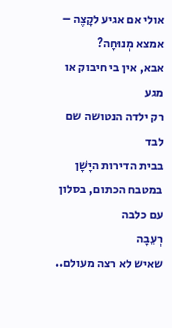אולי אם אגיע לקָצֶה – אמצא מְנוּחָה?
אבא, אין בי חיבוק או מגע
רק ילדה הנטושה שם לבד
בבית הדירות היָשָׁן
במטבח הכתום, בסלון עם כלבה
רְעֵבָה
שאיש לא רצה מעולם..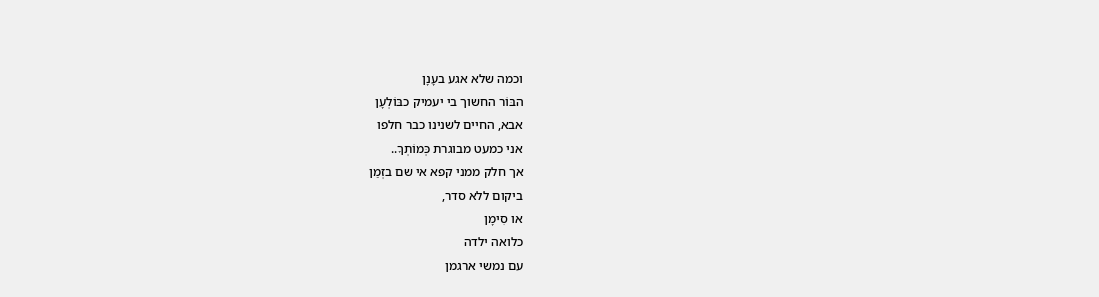וכמה שלא אגע בעָנָן
הבּוֹר החשוך בי יעמיק כבּוֹלְעָן
אבא, החיים לשנינו כבר חלפו
אני כמעט מבוגרת כְּמוֹתְךָ..
אך חלק ממני קפא אי שם בזְמַן
ביקום ללא סדר,
או סִימָן
כלואה ילדה
עם נמשי ארגמן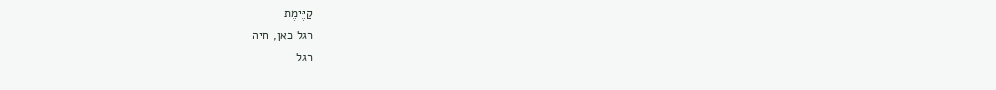קַיֶּימֶת
רגל כאן, חיה
רגל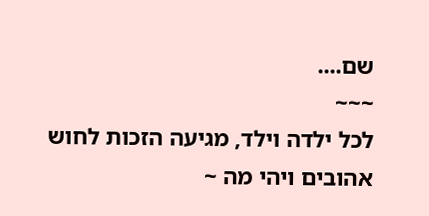שם....
~~~
לכל ילדה וילד, מגיעה הזכות לחוש אהובים ויהי מה ~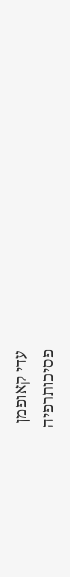עדי קאופמן
פסיכותרפיה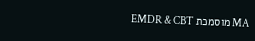MA מוסמכת EMDR & CBT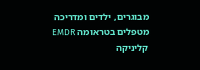מבוגרים, ילדים ומדריכה מטפלים בטראומה EMDR
קליניקה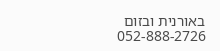באורנית ובזום
052-888-2726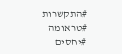#התקשרות
#טראומה
#יחסים